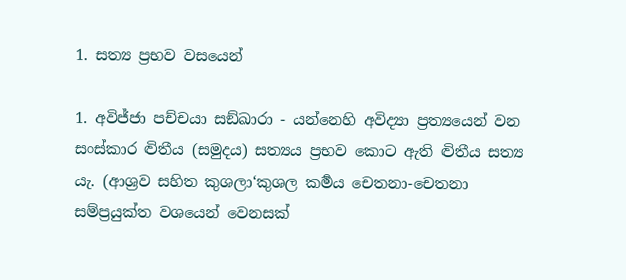1. සත්‍ය ප්‍ර‍භව වසයෙන්

1. අවිජ්ජා පච්චයා සඞ්ඛාරා - යන්නෙහි අවිද්‍යා ප්‍ර‍ත්‍යයෙන් වන සංස්කාර ද්‍විතීය (සමුදය) සත්‍යය ප්‍ර‍භව කොට ඇති ද්‍විතීය සත්‍ය යැ. (ආශ්‍ර‍ව සහිත කුශලා‘කුශල කර්‍මය චෙතනා-චෙතනා සම්ප්‍ර‍යුක්ත වශයෙන් වෙනසක්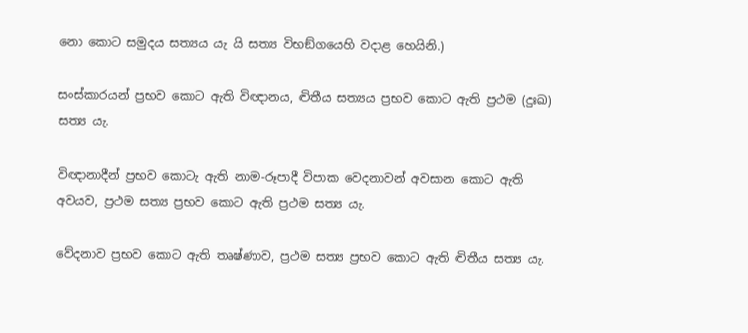නො කොට සමුදය සත්‍යය යැ යි සත්‍ය විභඞ්ගයෙහි වදාළ හෙයිනි.)

සංස්කාරයන් ප්‍ර‍භව කොට ඇති විඥානය, ද්‍විතීය සත්‍යය ප්‍ර‍භව කොට ඇති ප්‍ර‍ථම (දුඃඛ) සත්‍ය යැ.

විඥානාදීන් ප්‍ර‍භව කොටැ ඇති නාම-රූපාදී විපාක වෙදනාවන් අවසාන කොට ඇති අවයව, ප්‍ර‍ථම සත්‍ය ප්‍ර‍භව කොට ඇති ප්‍ර‍ථම සත්‍ය යැ.

වේදනාව ප්‍ර‍භව කොට ඇති තෘෂ්ණාව, ප්‍ර‍ථම සත්‍ය ප්‍ර‍භව කොට ඇති ද්‍විතීය සත්‍ය යැ.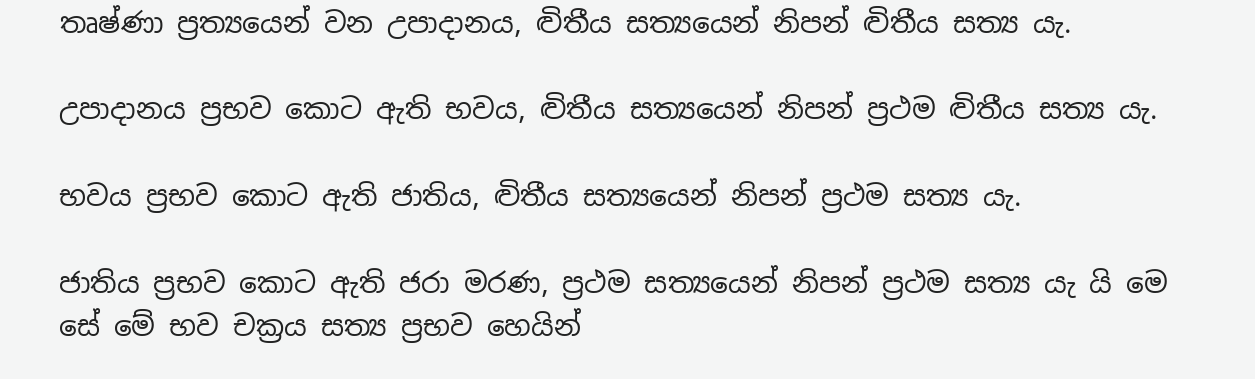තෘෂ්ණා ප්‍ර‍ත්‍යයෙන් වන උපාදානය, ද්‍විතීය සත්‍යයෙන් නිපන් ද්‍විතීය සත්‍ය යැ.

උපාදානය ප්‍ර‍භව කොට ඇති භවය, ද්‍විතීය සත්‍යයෙන් නිපන් ප්‍ර‍ථම ද්‍විතීය සත්‍ය යැ.

භවය ප්‍ර‍භව කොට ඇති ජාතිය, ද්‍විතීය සත්‍යයෙන් නිපන් ප්‍ර‍ථම සත්‍ය යැ.

ජාතිය ප්‍ර‍භව කොට ඇති ජරා මරණ, ප්‍ර‍ථම සත්‍යයෙන් නිපන් ප්‍ර‍ථම සත්‍ය යැ යි මෙ සේ මේ භව චක්‍ර‍ය සත්‍ය ප්‍ර‍භව හෙයින්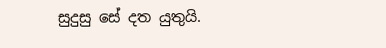සුදුසු සේ දත යුතුයි.